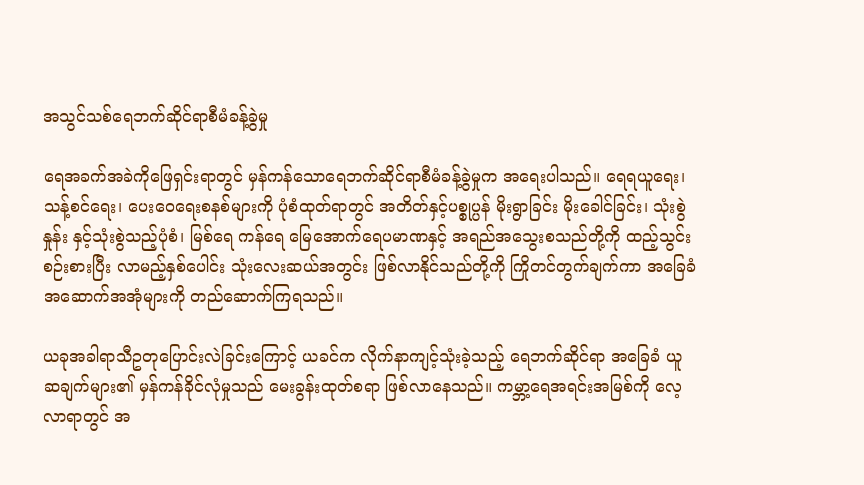အသွင်သစ်ရေဘက်ဆိုင်ရာစီမံခန့်ခွဲမှု

ရေအခက်အခဲကိုဖြေရှင်းရာတွင် မှန်ကန်သောရေဘက်ဆိုင်ရာစီမံခန့်ခွဲမှုက အရေးပါသည်။ ရေရယူရေး၊ သန့်စင်ရေး၊ ပေးဝေရေးစနစ်များကို ပုံစံထုတ်ရာတွင် အတိတ်နှင့်ပစ္စုပ္ပန် မိုးရွာခြင်း မိုးခေါင်ခြင်း၊ သုံးစွဲနှုန်း နှင့်သုံးစွဲသည့်ပုံစံ၊ မြစ်ရေ ကန်ရေ မြေအောက်ရေပမာဏနှင့် အရည်အသွေးစသည်တို့ကို ထည့်သွင်း စဉ်းစားပြီး လာမည့်နှစ်ပေါင်း သုံးလေးဆယ်အတွင်း ဖြစ်လာနိုင်သည်တို့ကို ကြိုတင်တွက်ချက်ကာ အခြေခံ အဆောက်အအုံများကို တည်ဆောက်ကြရသည်။

ယခုအခါရာသီဥတုပြောင်းလဲခြင်းကြောင့် ယခင်က လိုက်နာကျင့်သုံးခဲ့သည့် ရေဘက်ဆိုင်ရာ အခြေခံ ယူဆချက်များ၏ မှန်ကန်ခိုင်လုံမှုသည် မေးခွန်းထုတ်စရာ ဖြစ်လာနေသည်။ ကမ္ဘာ့ရေအရင်းအမြစ်ကို လေ့လာရာတွင် အ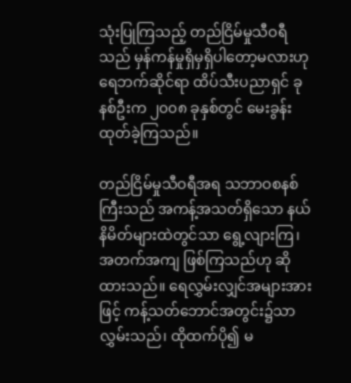သုံးပြုကြသည့် တည်ငြိမ်မှုသီဝရီသည် မှန်ကန်မှုရှိမှရှိပါတော့မလားဟု ရေဘက်ဆိုင်ရာ ထိပ်သီးပညာရှင် ခုနစ်ဦးက ၂၀၀၈ ခုနှစ်တွင် မေးခွန်းထုတ်ခဲ့ကြသည်။

တည်ငြိမ်မှုသီဝရီအရ သဘာဝစနစ်ကြီးသည် အကန့်အသတ်ရှိသော နယ်နိမိတ်များထဲတွင်သာ ရွေ့လျားကြ၊ အတက်အကျ ဖြစ်ကြသည်ဟု ဆိုထားသည်။ ရေလွှမ်းလျှင်အများအားဖြင့် ကန့်သတ်ဘောင်အတွင်း၌သာ လွှမ်းသည်၊ ထိုထက်ပို၍ မ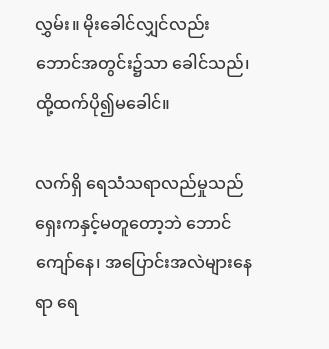လွှမ်း။ မိုးခေါင်လျှင်လည်း ဘောင်အတွင်း၌သာ ခေါင်သည်၊ ထို့ထက်ပို၍မခေါင်။

လက်ရှိ ရေသံသရာလည်မှုသည် ရှေးကနှင့်မတူတော့ဘဲ ဘောင်ကျော်နေ၊ အပြောင်းအလဲများနေရာ ရေ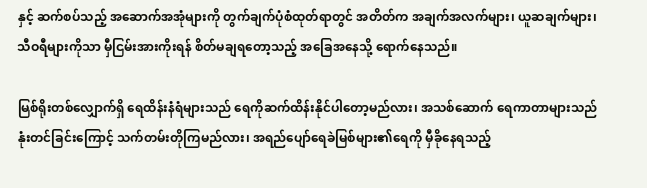နှင့် ဆက်စပ်သည့် အဆောက်အအုံများကို တွက်ချက်ပုံစံထုတ်ရာတွင် အတိတ်က အချက်အလက်များ၊ ယူဆချက်များ၊ သီဝရီများကိုသာ မှီငြမ်းအားကိုးရန် စိတ်မချရတော့သည့် အခြေအနေသို့ ရောက်နေသည်။

မြစ်ရိုးတစ်လျှောက်ရှိ ရေထိန်းနံရံများသည် ရေကိုဆက်ထိန်းနိုင်ပါတော့မည်လား၊ အသစ်ဆောက် ရေကာတာများသည် နုံးတင်ခြင်းကြောင့် သက်တမ်းတိုကြမည်လား၊ အရည်ပျော်ရေခဲမြစ်များ၏ရေကို မှီခိုနေရသည့်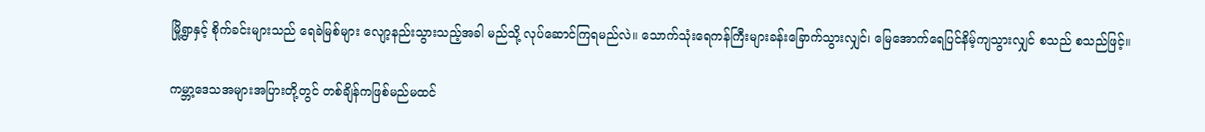မြို့ရွာနှင့် စိုက်ခင်းများသည် ရေခဲမြစ်များ လျော့နည်းသွားသည့်အခါ မည်သို့ လုပ်ဆောင်ကြရမည်လဲ။ သောက်သုံးရေကန်ကြီးများခန်းခြောက်သွားလျှင်၊ မြေအောက်ရေပြင်နိမ့်ကျသွားလျှင် စသည် စသည်ဖြင့်။

ကမ္ဘာ့ဒေသအများအပြားတို့တွင် တစ်ချိန်ကဖြစ်မည်မထင်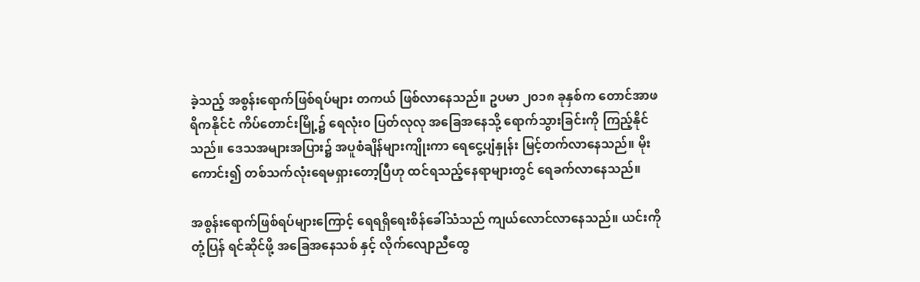ခဲ့သည့် အစွန်းရောက်ဖြစ်ရပ်များ တကယ် ဖြစ်လာနေသည်။ ဥပမာ ၂၀၁၈ ခုနှစ်က တောင်အာဖရိကနိုင်ငံ ကိပ်တောင်းမြို့၌ ရေလုံး၀ ပြတ်လုလု အခြေအနေသို့ ရောက်သွားခြင်းကို ကြည့်နိုင်သည်။ ဒေသအများအပြား၌ အပူစံချိန်များကျိုးကာ ရေငွေ့ပျံနှုန်း မြင့်တက်လာနေသည်။ မိုးကောင်း၍ တစ်သက်လုံးရေမရှားတော့ပြီဟု ထင်ရသည့်နေရာများတွင် ရေခက်လာနေသည်။

အစွန်းရောက်ဖြစ်ရပ်များကြောင့် ရေရရှိရေးစိန်ခေါ်သံသည် ကျယ်လောင်လာနေသည်။ ယင်းကို တုံ့ပြန် ရင်ဆိုင်ဖို့ အခြေအနေသစ် နှင့် လိုက်လျောညီထွေ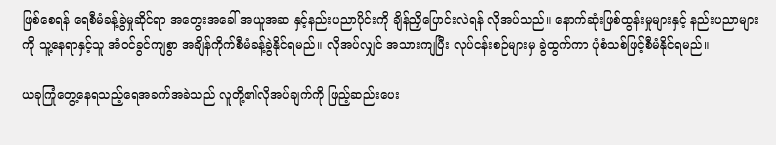ဖြစ်စေရန် ရေစီမံခန့်ခွဲမှုဆိုင်ရာ အတွေးအခေါ် အယူအဆ နှင့်နည်းပညာပိုင်းကို ချိန်ညှိပြောင်းလဲရန် လိုအပ်သည်။ နောက်ဆုံးဖြစ်ထွန်းမှုများနှင့် နည်းပညာများကို သူ့နေရာနှင့်သူ အံဝင်ခွင်ကျစွာ အချိန်ကိုက်စီမံခန့်ခွဲနိုင်ရမည်။ လိုအပ်လျှင် အသားကျပြီး လုပ်ငန်းစဉ်များမှ ခွဲထွက်ကာ ပုံစံသစ်ဖြင့်စီမံနိုင်ရမည်။

ယခုကြုံတွေ့နေရသည့်ရေအခက်အခဲသည် လူတို့၏လိုအပ်ချက်ကို ဖြည့်ဆည်းပေး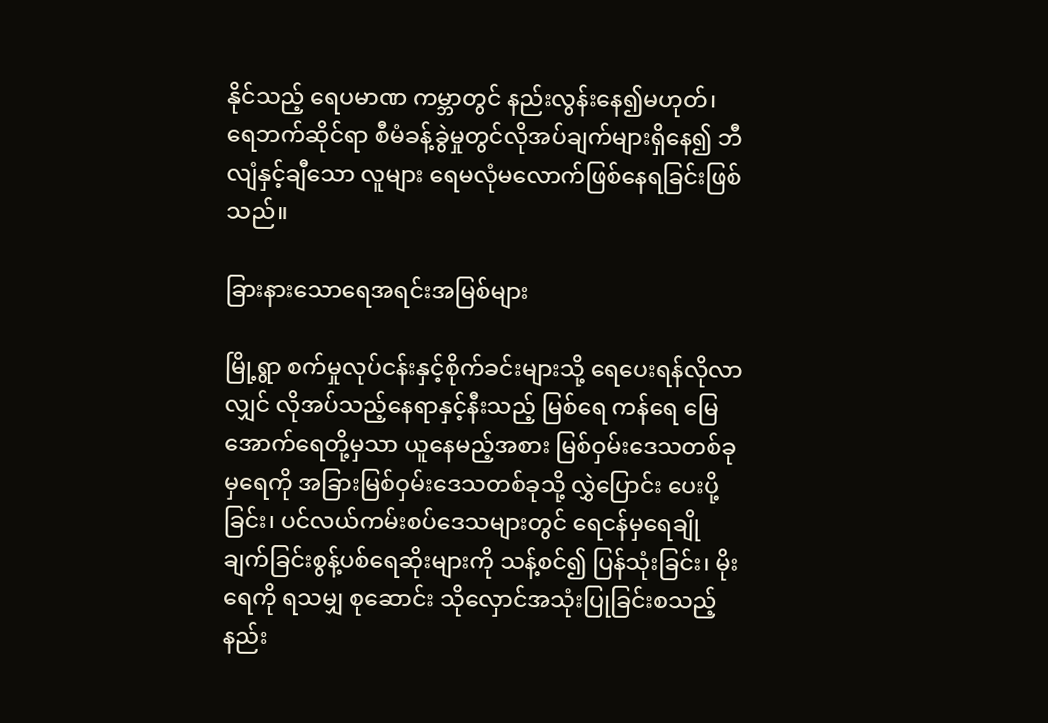နိုင်သည့် ရေပမာဏ ကမ္ဘာတွင် နည်းလွန်းနေ၍မဟုတ်၊ ရေဘက်ဆိုင်ရာ စီမံခန့်ခွဲမှုတွင်လိုအပ်ချက်များရှိနေ၍ ဘီလျံနှင့်ချီသော လူများ ရေမလုံမလောက်ဖြစ်နေရခြင်းဖြစ်သည်။

ခြားနားသောရေအရင်းအမြစ်များ

မြို့ရွာ စက်မှုလုပ်ငန်းနှင့်စိုက်ခင်းများသို့ ရေပေးရန်လိုလာလျှင် လိုအပ်သည့်နေရာနှင့်နီးသည့် မြစ်ရေ ကန်ရေ မြေအောက်ရေတို့မှသာ ယူနေမည့်အစား မြစ်ဝှမ်းဒေသတစ်ခုမှရေကို အခြားမြစ်ဝှမ်းဒေသတစ်ခုသို့ လွှဲပြောင်း ပေးပို့ခြင်း၊ ပင်လယ်ကမ်းစပ်ဒေသများတွင် ရေငန်မှရေချိုချက်ခြင်းစွန့်ပစ်ရေဆိုးများကို သန့်စင်၍ ပြန်သုံးခြင်း၊ မိုးရေကို ရသမျှ စုဆောင်း သိုလှောင်အသုံးပြုခြင်းစသည့် နည်း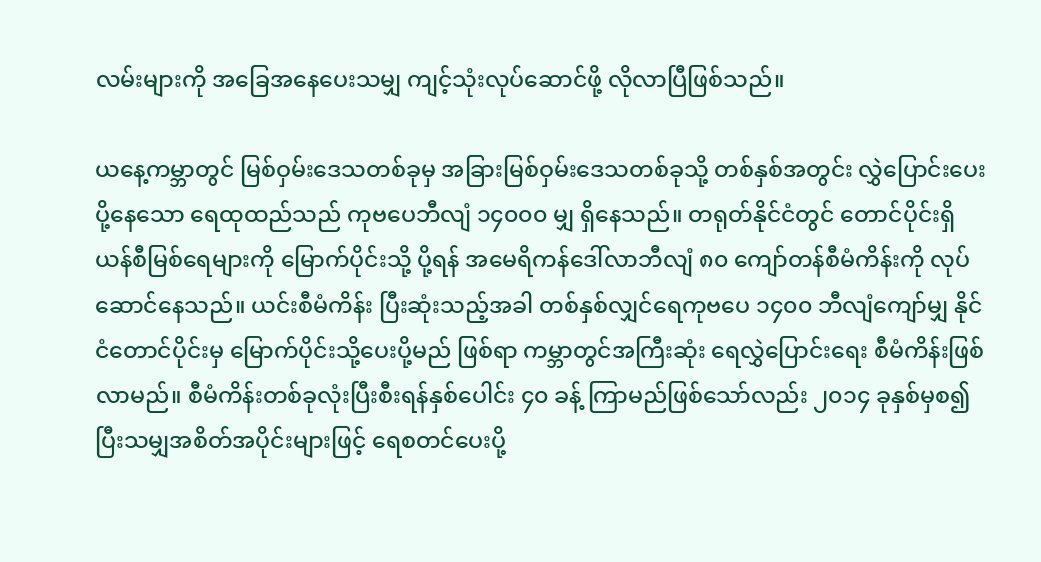လမ်းများကို အခြေအနေပေးသမျှ ကျင့်သုံးလုပ်ဆောင်ဖို့ လိုလာပြီဖြစ်သည်။

ယနေ့ကမ္ဘာတွင် မြစ်ဝှမ်းဒေသတစ်ခုမှ အခြားမြစ်ဝှမ်းဒေသတစ်ခုသို့ တစ်နှစ်အတွင်း လွှဲပြောင်းပေးပို့နေသော ရေထုထည်သည် ကုဗပေဘီလျံ ၁၄၀၀၀ မျှ ရှိနေသည်။ တရုတ်နိုင်ငံတွင် တောင်ပိုင်းရှိ ယန်စီမြစ်ရေများကို မြောက်ပိုင်းသို့ ပို့ရန် အမေရိကန်ဒေါ်လာဘီလျံ ၈၀ ကျော်တန်စီမံကိန်းကို လုပ်ဆောင်နေသည်။ ယင်းစီမံကိန်း ပြီးဆုံးသည့်အခါ တစ်နှစ်လျှင်ရေကုဗပေ ၁၄၀၀ ဘီလျံကျော်မျှ နိုင်ငံတောင်ပိုင်းမှ မြောက်ပိုင်းသို့ပေးပို့မည် ဖြစ်ရာ ကမ္ဘာတွင်အကြီးဆုံး ရေလွှဲပြောင်းရေး စီမံကိန်းဖြစ်လာမည်။ စီမံကိန်းတစ်ခုလုံးပြီးစီးရန်နှစ်ပေါင်း ၄၀ ခန့် ကြာမည်ဖြစ်သော်လည်း ၂၀၁၄ ခုနှစ်မှစ၍ ပြီးသမျှအစိတ်အပိုင်းများဖြင့် ရေစတင်ပေးပို့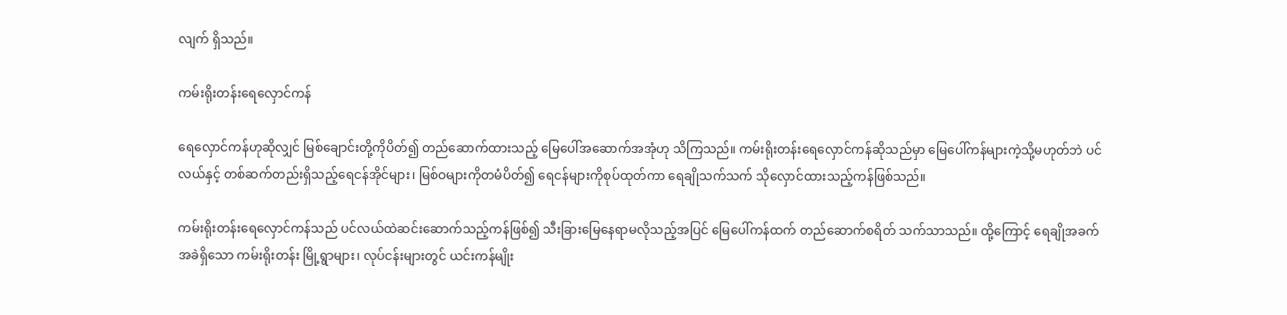လျက် ရှိသည်။

ကမ်းရိုးတန်းရေလှောင်ကန်

ရေလှောင်ကန်ဟုဆိုလျှင် မြစ်ချောင်းတို့ကိုပိတ်၍ တည်ဆောက်ထားသည့် မြေပေါ်အဆောက်အအုံဟု သိကြသည်။ ကမ်းရိုးတန်းရေလှောင်ကန်ဆိုသည်မှာ မြေပေါ်ကန်များကဲ့သို့မဟုတ်ဘဲ ပင်လယ်နှင့် တစ်ဆက်တည်းရှိသည့်ရေငန်အိုင်များ၊ မြစ်ဝများကိုတမံပိတ်၍ ရေငန်များကိုစုပ်ထုတ်ကာ ရေချိုသက်သက် သိုလှောင်ထားသည့်ကန်ဖြစ်သည်။

ကမ်းရိုးတန်းရေလှောင်ကန်သည် ပင်လယ်ထဲဆင်းဆောက်သည့်ကန်ဖြစ်၍ သီးခြားမြေနေရာမလိုသည့်အပြင် မြေပေါ်ကန်ထက် တည်ဆောက်စရိတ် သက်သာသည်။ ထို့ကြောင့် ရေချိုအခက်အခဲရှိသော ကမ်းရိုးတန်း မြို့ရွာများ၊ လုပ်ငန်းများတွင် ယင်းကန်မျိုး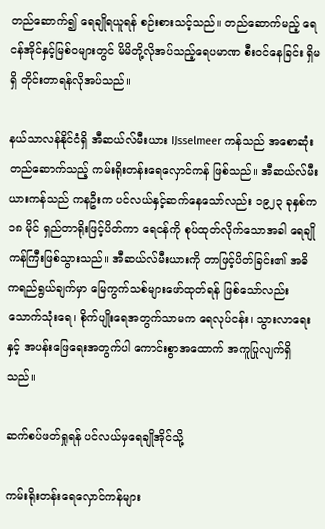တည်ဆောက်၍ ရေချိုရယူရန် စဉ်းစားသင့်သည်။ တည်ဆောက်မည့် ရေငန်အိုင်နှင့်မြစ်ဝများတွင် မိမိတို့လိုအပ်သည့်ရေပမာဏ စီးဝင်နေခြင်း ရှိမရှိ တိုင်းတာရန်လိုအပ်သည်။

နယ်သာလန်နိုင်ငံရှိ အီဆယ်လ်မီးယား IJsselmeer ကန်သည် အစောဆုံး တည်ဆောက်သည့် ကမ်းရိုးတန်းရေလှောင်ကန် ဖြစ်သည်။ အီဆယ်လ်မီးယားကန်သည် ကနဦးက ပင်လယ်နှင့်ဆက်နေသော်လည်း ၁၉၂၃ ခုနှစ်က ၁၈ မိုင် ရှည်တာရိုးဖြင့်ပိတ်ကာ ရေငန်ကို စုပ်ထုတ်လိုက်သောအခါ ရေချိုကန်ကြီးဖြစ်သွားသည်။ အီဆယ်လ်မီးယားကို တာဖြင့်ပိတ်ခြင်း၏ အဓိကရည်ရွယ်ချက်မှာ မြေကွက်သစ်များဖော်ထုတ်ရန် ဖြစ်သော်လည်း သောက်သုံးရေ၊ စိုက်ပျိုးရေအတွက်သာမက ရေလုပ်ငန်း၊ သွားလာရေးနှင့် အပန်းဖြေရေးအတွက်ပါ ကောင်းစွာအထောက် အကူပြုလျက်ရှိသည်။

ဆက်စပ်ဖတ်ရှုရန် ပင်လယ်မှရေချိုအိုင်သို့

ကမ်းရိုးတန်းရေလှောင်ကန်များ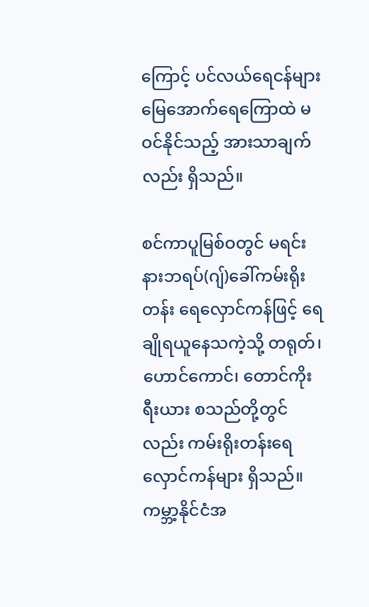ကြောင့် ပင်လယ်ရေငန်များ မြေအောက်ရေကြောထဲ မဝင်နိုင်သည့် အားသာချက်လည်း ရှိသည်။

စင်ကာပူမြစ်ဝတွင် မရင်းနားဘရပ်(ဂျ်)ခေါ်ကမ်းရိုးတန်း ရေလှောင်ကန်ဖြင့် ရေချိုရယူနေသကဲ့သို့ တရုတ်၊ ဟောင်ကောင်၊ တောင်ကိုးရီးယား စသည်တို့တွင်လည်း ကမ်းရိုးတန်းရေလှောင်ကန်များ ရှိသည်။ ကမ္ဘာ့နိုင်ငံအ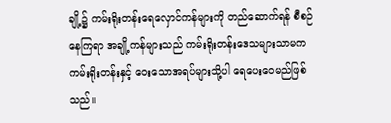ချို့၌ ကမ်းရိုးတန်းရေလှောင်ကန်များကို တည်ဆောက်ရန် စီစဉ်နေကြရာ အချို့ကန်များသည် ကမ်းရိုးတန်းဒေသများသာမက ကမ်းရိုးတန်းနှင့် ဝေးသောအရပ်များသို့ပါ ရေပေးဝေမည်ဖြစ်သည်။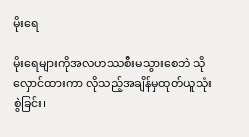မိုးရေ

မိုးရေများကိုအလဟဿစီးမသွားစေဘဲ သိုလှောင်ထားကာ လိုသည့်အချိန်မှထုတ်ယူသုံးစွဲခြင်း၊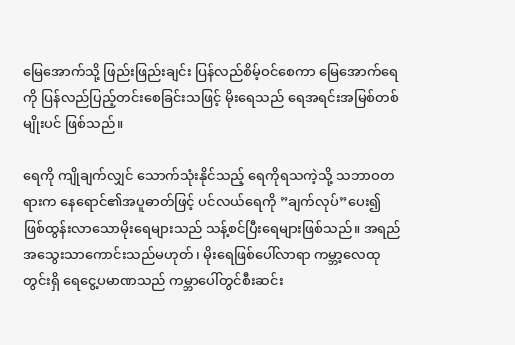မြေအောက်သို့ ဖြည်းဖြည်းချင်း ပြန်လည်စိမ့်ဝင်စေကာ မြေအောက်ရေကို ပြန်လည်ပြည့်တင်းစေခြင်းသဖြင့် မိုးရေသည် ရေအရင်းအမြစ်တစ်မျိုးပင် ဖြစ်သည်။

ရေကို ကျိုချက်လျှင် သောက်သုံးနိုင်သည့် ရေကိုရသကဲ့သို့ သဘာဝတရားက နေရောင်၏အပူဓာတ်ဖြင့် ပင်လယ်ရေကို ”ချက်လုပ်”ပေး၍ဖြစ်ထွန်းလာသောမိုးရေများသည် သန့်စင်ပြီးရေများဖြစ်သည်။ အရည်အသွေးသာကောင်းသည်မဟုတ်၊ မိုးရေဖြစ်ပေါ်လာရာ ကမ္ဘာ့လေထုတွင်းရှိ ရေငွေ့ပမာဏသည် ကမ္ဘာပေါ်တွင်စီးဆင်း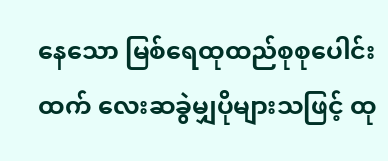နေသော မြစ်ရေထုထည်စုစုပေါင်းထက် လေးဆခွဲမျှပိုများသဖြင့် ထု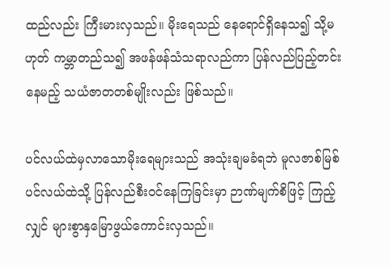ထည်လည်း ကြီးမားလှသည်။ မိုးရေသည် နေရောင်ရှိနေသ၍ သို့မဟုတ် ကမ္ဘာတည်သ၍ အဖန်ဖန်သံသရာလည်ကာ ပြန်လည်ပြည့်တင်းနေမည့် သယံဇာတတစ်မျိုးလည်း ဖြစ်သည်။

ပင်လယ်ထဲမှလာသောမိုးရေများသည် အသုံးချမခံရဘဲ မူလဇာစ်မြစ်ပင်လယ်ထဲသို့ ပြန်လည်စီးဝင်နေကြခြင်းမှာ ဉာဏ်မျက်စိဖြင့် ကြည့်လျှင် များစွာနှမြောဖွယ်ကောင်းလှသည်။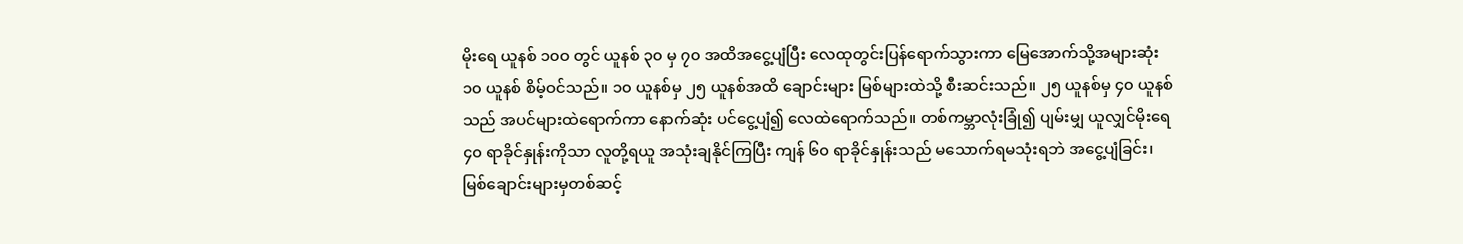မိုးရေ ယူနစ် ၁၀ဝ တွင် ယူနစ် ၃၀ မှ ၇၀ အထိအငွေ့ပျံပြီး လေထုတွင်းပြန်ရောက်သွားကာ မြေအောက်သို့အများဆုံး ၁၀ ယူနစ် စိမ့်ဝင်သည်။ ၁၀ ယူနစ်မှ ၂၅ ယူနစ်အထိ ချောင်းများ မြစ်များထဲသို့ စီးဆင်းသည်။ ၂၅ ယူနစ်မှ ၄၀ ယူနစ်သည် အပင်များထဲရောက်ကာ နောက်ဆုံး ပင်ငွေ့ပျံ၍ လေထဲရောက်သည်။ တစ်ကမ္ဘာလုံးခြုံ၍ ပျမ်းမျှ ယူလျှင်မိုးရေ ၄၀ ရာခိုင်နှုန်းကိုသာ လူတို့ရယူ အသုံးချနိုင်ကြပြီး ကျန် ၆၀ ရာခိုင်နှုန်းသည် မသောက်ရမသုံးရဘဲ အငွေ့ပျံခြင်း၊ မြစ်ချောင်းများမှတစ်ဆင့်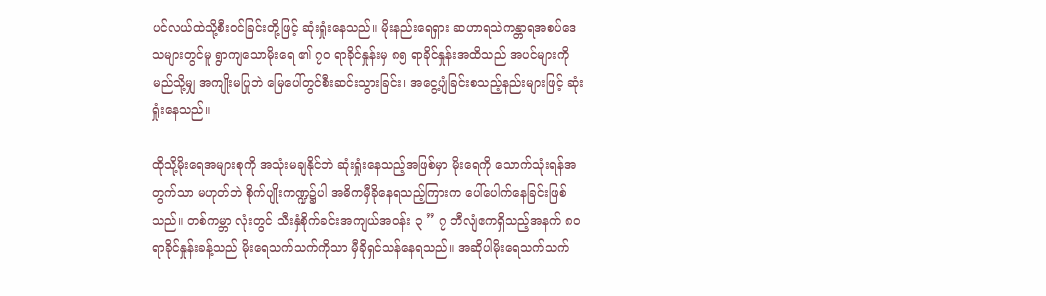ပင်လယ်ထဲသို့စီးဝင်ခြင်းတို့ဖြင့် ဆုံးရှုံးနေသည်။ မိုးနည်းရေရှား ဆဟာရသဲကန္တာရအစပ်ဒေသများတွင်မူ ရွာကျသောမိုးရေ ၏ ၇၀ ရာခိုင်နှုန်းမှ ၈၅ ရာခိုင်နှုန်းအထိသည် အပင်များကို မည်သို့မျှ အကျိုးမပြုဘဲ မြေပေါ်တွင်စီးဆင်းသွားခြင်း၊ အငွေ့ပျံခြင်းစသည့်နည်းများဖြင့် ဆုံးရှုံးနေသည်။

ထိုသို့မိုးရေအများစုကို အသုံးမချနိုင်ဘဲ ဆုံးရှုံးနေသည့်အဖြစ်မှာ မိုးရေကို သောက်သုံးရန်အတွက်သာ မဟုတ်ဘဲ စိုက်ပျိုးကဏ္ဍ၌ပါ အဓိကမှီခိုနေရသည့်ကြားက ပေါ်ပေါက်နေခြင်းဖြစ်သည်။ တစ်ကမ္ဘာ လုံးတွင် သီးနှံစိုက်ခင်းအကျယ်အဝန်း ၃ ” ၇ ဘီလျံဧကရှိသည့်အနက် ၈၀ ရာခိုင်နှုန်းခန့်သည် မိုးရေသက်သက်ကိုသာ မှီခိုရှင်သန်နေရသည်။ အဆိုပါမိုးရေသက်သက်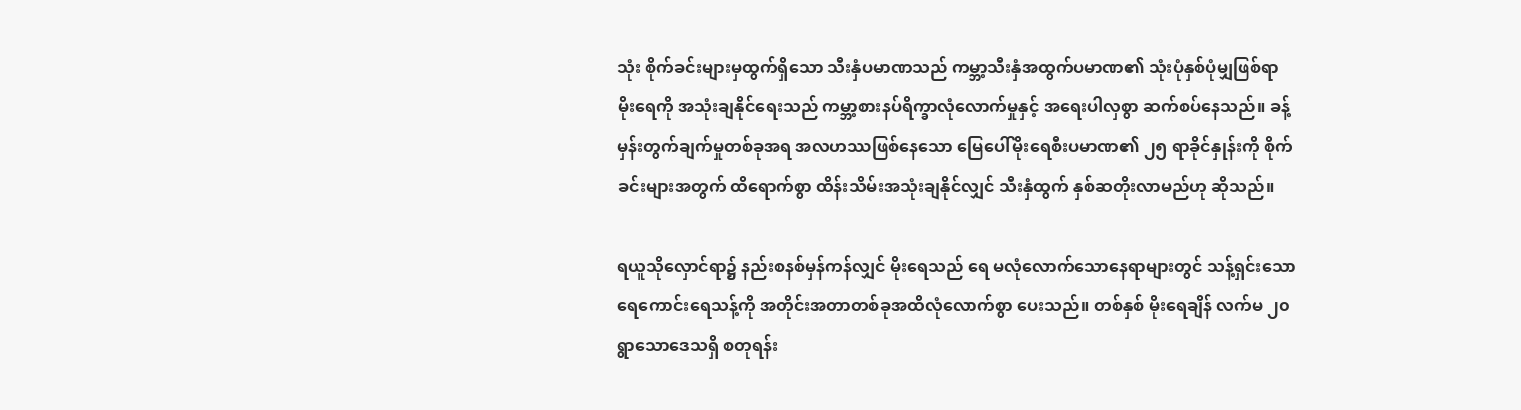သုံး စိုက်ခင်းများမှထွက်ရှိသော သီးနှံပမာဏသည် ကမ္ဘာ့သီးနှံအထွက်ပမာဏ၏ သုံးပုံနှစ်ပုံမျှဖြစ်ရာ မိုးရေကို အသုံးချနိုင်ရေးသည် ကမ္ဘာ့စားနပ်ရိက္ခာလုံလောက်မှုနှင့် အရေးပါလှစွာ ဆက်စပ်နေသည်။ ခန့်မှန်းတွက်ချက်မှုတစ်ခုအရ အလဟဿဖြစ်နေသော မြေပေါ်မိုးရေစီးပမာဏ၏ ၂၅ ရာခိုင်နှုန်းကို စိုက်ခင်းများအတွက် ထိရောက်စွာ ထိန်းသိမ်းအသုံးချနိုင်လျှင် သီးနှံထွက် နှစ်ဆတိုးလာမည်ဟု ဆိုသည်။

ရယူသိုလှောင်ရာ၌ နည်းစနစ်မှန်ကန်လျှင် မိုးရေသည် ရေ မလုံလောက်သောနေရာများတွင် သန့်ရှင်းသော ရေကောင်းရေသန့်ကို အတိုင်းအတာတစ်ခုအထိလုံလောက်စွာ ပေးသည်။ တစ်နှစ် မိုးရေချိန် လက်မ ၂၀ ရွာသောဒေသရှိ စတုရန်း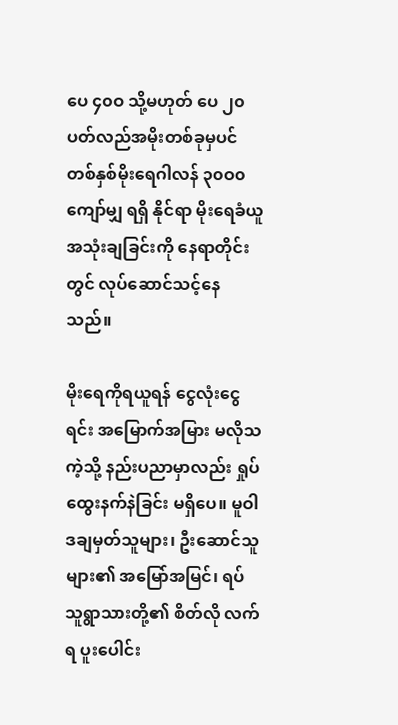ပေ ၄၀ဝ သို့မဟုတ် ပေ ၂၀ ပတ်လည်အမိုးတစ်ခုမှပင် တစ်နှစ်မိုးရေဂါလန် ၃၀ဝ၀ ကျော်မျှ ရရှိ နိုင်ရာ မိုးရေခံယူအသုံးချခြင်းကို နေရာတိုင်းတွင် လုပ်ဆောင်သင့်နေသည်။

မိုးရေကိုရယူရန် ငွေလုံးငွေရင်း အမြောက်အမြား မလိုသကဲ့သို့ နည်းပညာမှာလည်း ရှုပ်ထွေးနက်နဲခြင်း မရှိပေ။ မူဝါဒချမှတ်သူများ၊ ဦးဆောင်သူများ၏ အမြော်အမြင်၊ ရပ်သူရွာသားတို့၏ စိတ်လို လက်ရ ပူးပေါင်း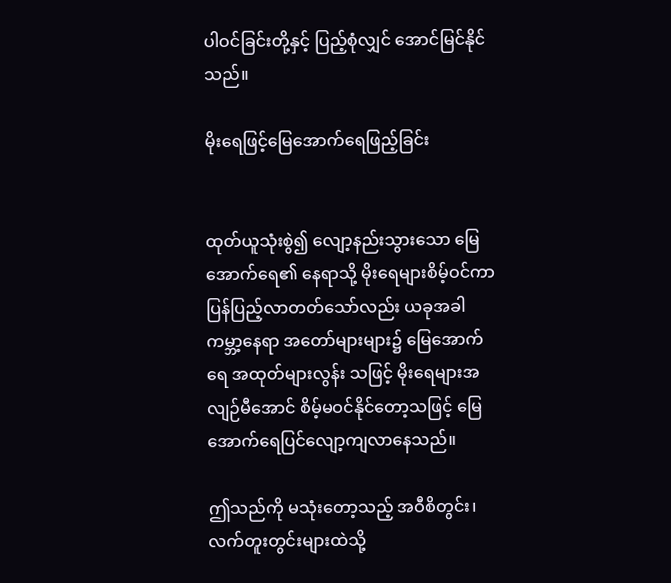ပါဝင်ခြင်းတို့နှင့် ပြည့်စုံလျှင် အောင်မြင်နိုင်သည်။

မိုးရေဖြင့်မြေအောက်ရေဖြည့်ခြင်း


ထုတ်ယူသုံးစွဲ၍ လျော့နည်းသွားသော မြေအောက်ရေ၏ နေရာသို့ မိုးရေများစိမ့်ဝင်ကာ ပြန်ပြည့်လာတတ်သော်လည်း ယခုအခါ ကမ္ဘာ့နေရာ အတော်များများ၌ မြေအောက်ရေ အထုတ်များလွန်း သဖြင့် မိုးရေများအလျဉ်မီအောင် စိမ့်မဝင်နိုင်တော့သဖြင့် မြေအောက်ရေပြင်လျော့ကျလာနေသည်။

ဤသည်ကို မသုံးတော့သည့် အဝီစိတွင်း၊ လက်တူးတွင်းများထဲသို့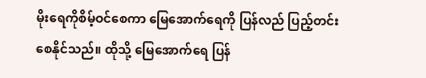မိုးရေကိုစိမ့်ဝင်စေကာ မြေအောက်ရေကို ပြန်လည် ပြည့်တင်းစေနိုင်သည်။ ထိုသို့ မြေအောက်ရေ ပြန်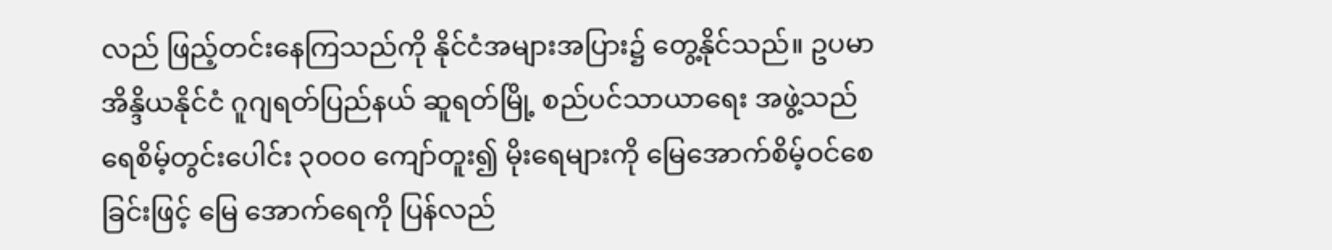လည် ဖြည့်တင်းနေကြသည်ကို နိုင်ငံအများအပြား၌ တွေ့နိုင်သည်။ ဥပမာ အိန္ဒိယနိုင်ငံ ဂူဂျရတ်ပြည်နယ် ဆူရတ်မြို့ စည်ပင်သာယာရေး အဖွဲ့သည် ရေစိမ့်တွင်းပေါင်း ၃၀ဝ၀ ကျော်တူး၍ မိုးရေများကို မြေအောက်စိမ့်ဝင်စေခြင်းဖြင့် မြေ အောက်ရေကို ပြန်လည်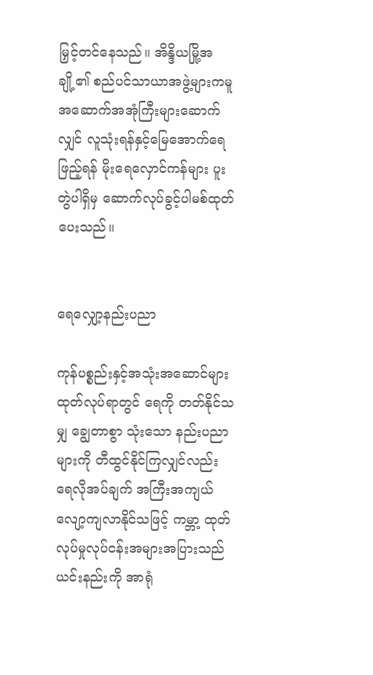မြှင့်တင်နေသည်။ အိန္ဒိယမြို့အချို့၏ စည်ပင်သာယာအဖွဲ့များကမူ အဆောက်အအုံကြီးများဆောက်လျှင် လူသုံးရန်နှင့်မြေအောက်ရေဖြည့်ရန် မိုးရေလှောင်ကန်များ ပူးတွဲပါရှိမှ ဆောက်လုပ်ခွင့်ပါမစ်ထုတ်ပေးသည်။


ရေလျှော့နည်းပညာ

ကုန်ပစ္စည်းနှင့်အသုံးအဆောင်များ ထုတ်လုပ်ရာတွင် ရေကို တတ်နိုင်သမျှ ချွေတာစွာ သုံးသော နည်းပညာများကို တီထွင်နိုင်ကြလျှင်လည်း ရေလိုအပ်ချက် အကြီးအကျယ်လျော့ကျလာနိုင်သဖြင့် ကမ္ဘာ့ ထုတ်လုပ်မှုလုပ်ငန်းအများအပြားသည်ယင်းနည်းကို အာရုံ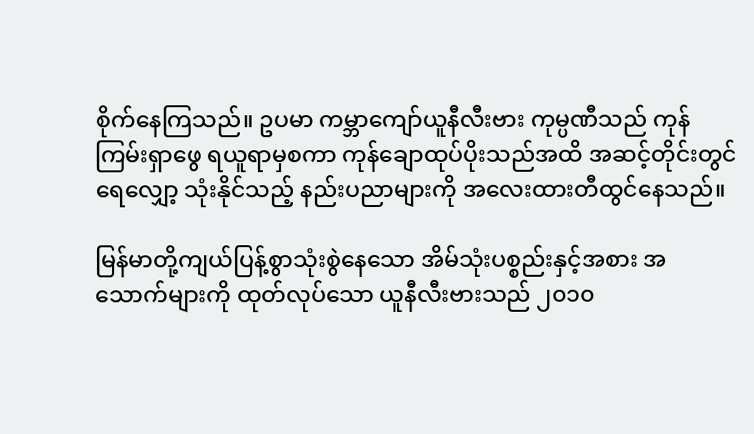စိုက်နေကြသည်။ ဥပမာ ကမ္ဘာကျော်ယူနီလီးဗား ကုမ္ပဏီသည် ကုန်ကြမ်းရှာဖွေ ရယူရာမှစကာ ကုန်ချောထုပ်ပိုးသည်အထိ အဆင့်တိုင်းတွင် ရေလျှော့ သုံးနိုင်သည့် နည်းပညာများကို အလေးထားတီထွင်နေသည်။

မြန်မာတို့ကျယ်ပြန့်စွာသုံးစွဲနေသော အိမ်သုံးပစ္စည်းနှင့်အစား အသောက်များကို ထုတ်လုပ်သော ယူနီလီးဗားသည် ၂၀၁၀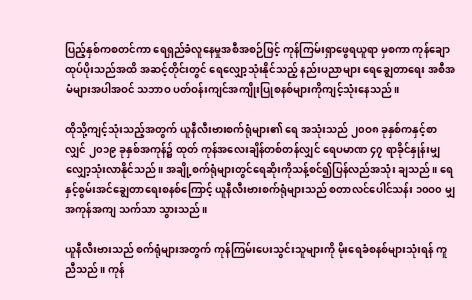ပြည့်နှစ်ကစတင်ကာ ရေရှည်ခံလူနေမှုအစီအစဉ်ဖြင့် ကုန်ကြမ်းရှာဖွေရယူရာ မှစကာ ကုန်ချောထုပ်ပိုးသည်အထိ အဆင့်တိုင်းတွင် ရေလျှော့သုံးနိုင်သည့် နည်းပညာများ ရေချွေတာရေး အစီအမံများအပါအဝင် သဘာဝ ပတ်ဝန်းကျင်အကျိုးပြုစနစ်များကိုကျင့်သုံးနေသည်။

ထိုသို့ကျင့်သုံးသည့်အတွက် ယူနီလီးဗားစက်ရုံများ၏ ရေ အသုံးသည် ၂၀ဝ၈ ခုနှစ်ကနှင့်စာလျှင် ၂၀၁၉ ခုနှစ်အကုန်၌ ထုတ် ကုန်အလေးချိန်တစ်တန်လျှင် ရေပမာဏ ၄၇ ရာခိုင်နှုန်းမျှ လျှော့သုံးလာနိုင်သည်။ အချို့စက်ရုံများတွင်ရေဆိုးကိုသန့်စင်၍ပြန်လည်အသုံး ချသည်။ ရေနှင့်စွမ်းအင်ချွေတာရေးစနစ်ကြောင့် ယူနီလီးဗားစက်ရုံများသည် စတာလင်ပေါင်သန်း ၁၀ဝ၀ မျှ အကုန်အကျ သက်သာ သွားသည်။

ယူနီလီးဗားသည် စက်ရုံများအတွက် ကုန်ကြမ်းပေးသွင်းသူများကို မိုးရေခံစနစ်များသုံးရန် ကူညီသည်။ ကုန်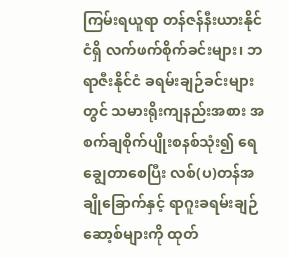ကြမ်းရယူရာ တန်ဇန်နီးယားနိုင်ငံရှိ လက်ဖက်စိုက်ခင်းများ၊ ဘရာဇီးနိုင်ငံ ခရမ်းချဉ်ခင်းများတွင် သမားရိုးကျနည်းအစား အစက်ချစိုက်ပျိုးစနစ်သုံး၍ ရေချွေတာစေပြီး လစ်(ပ)တန်အချိုခြောက်နှင့် ရာဂူးခရမ်းချဉ်ဆော့စ်များကို ထုတ်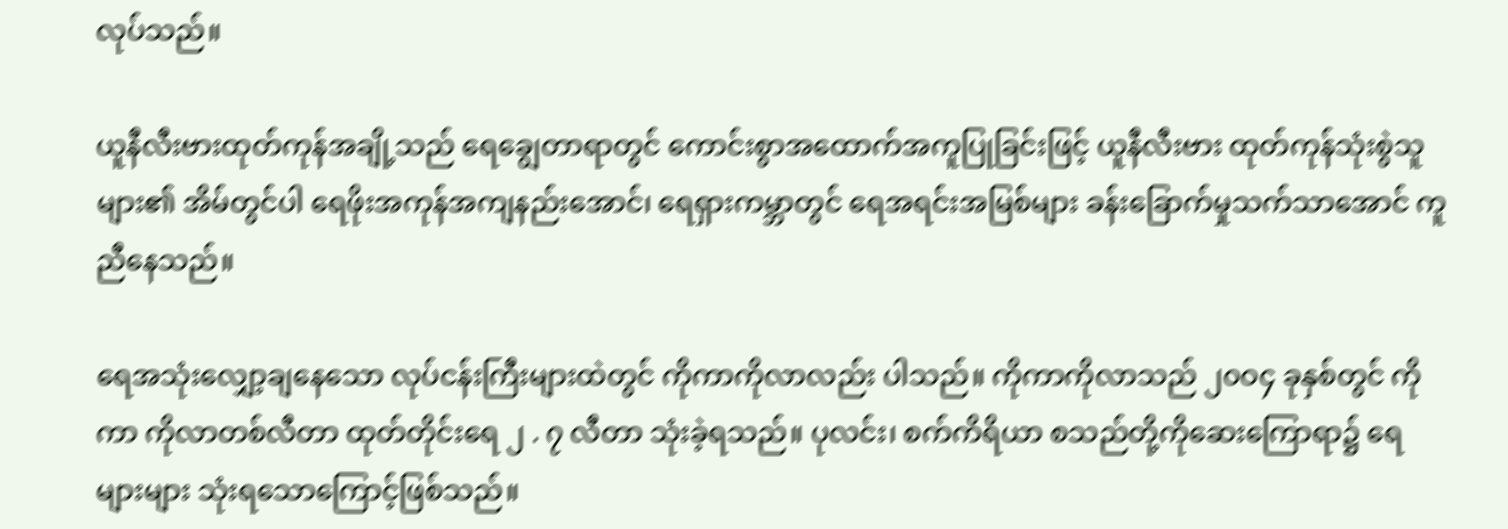လုပ်သည်။

ယူနီလီးဗားထုတ်ကုန်အချို့သည် ရေချွေတာရာတွင် ကောင်းစွာအထောက်အကူပြုခြင်းဖြင့် ယူနီလီးဗား ထုတ်ကုန်သုံးစွဲသူများ၏ အိမ်တွင်ပါ ရေဖိုးအကုန်အကျနည်းအောင်၊ ရေရှားကမ္ဘာတွင် ရေအရင်းအမြစ်များ ခန်းခြောက်မှုသက်သာအောင် ကူညီနေသည်။

ရေအသုံးလျှော့ချနေသော လုပ်ငန်းကြီးများထဲတွင် ကိုကာကိုလာလည်း ပါသည်။ ကိုကာကိုလာသည် ၂၀ဝ၄ ခုနှစ်တွင် ကိုကာ ကိုလာတစ်လီတာ ထုတ်တိုင်းရေ ၂ . ၇ လီတာ သုံးခဲ့ရသည်။ ပုလင်း၊ စက်ကိရိယာ စသည်တို့ကိုဆေးကြောရာ၌ ရေများများ သုံးရသောကြောင့်ဖြစ်သည်။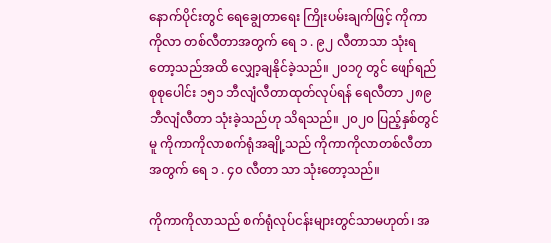နောက်ပိုင်းတွင် ရေချွေတာရေး ကြိုးပမ်းချက်ဖြင့် ကိုကာကိုလာ တစ်လီတာအတွက် ရေ ၁ . ၉၂ လီတာသာ သုံးရတော့သည်အထိ လျှော့ချနိုင်ခဲ့သည်။ ၂၀၁၇ တွင် ဖျော်ရည်စုစုပေါင်း ၁၅၁ ဘီလျံလီတာထုတ်လုပ်ရန် ရေလီတာ ၂၈၉ ဘီလျံလီတာ သုံးခဲ့သည်ဟု သိရသည်။ ၂၀၂၀ ပြည့်နှစ်တွင်မူ ကိုကာကိုလာစက်ရုံအချို့သည် ကိုကာကိုလာတစ်လီတာအတွက် ရေ ၁ . ၄၀ လီတာ သာ သုံးတော့သည်။

ကိုကာကိုလာသည် စက်ရုံလုပ်ငန်းများတွင်သာမဟုတ်၊ အ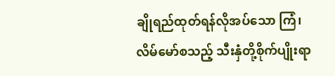ချိုရည်ထုတ်ရန်လိုအပ်သော ကြံ၊ လိမ်မော်စသည့် သီးနှံတို့စိုက်ပျိုးရာ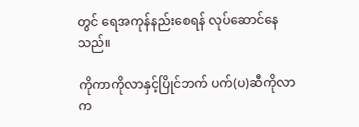တွင် ရေအကုန်နည်းစေရန် လုပ်ဆောင်နေသည်။

ကိုကာကိုလာနှင့်ပြိုင်ဘက် ပက်(ပ)ဆီကိုလာက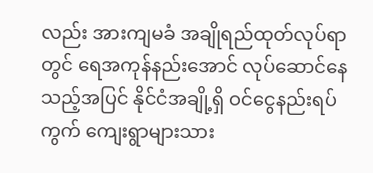လည်း အားကျမခံ အချိုရည်ထုတ်လုပ်ရာတွင် ရေအကုန်နည်းအောင် လုပ်ဆောင်နေသည့်အပြင် နိုင်ငံအချို့ရှိ ဝင်ငွေနည်းရပ်ကွက် ကျေးရွာများသား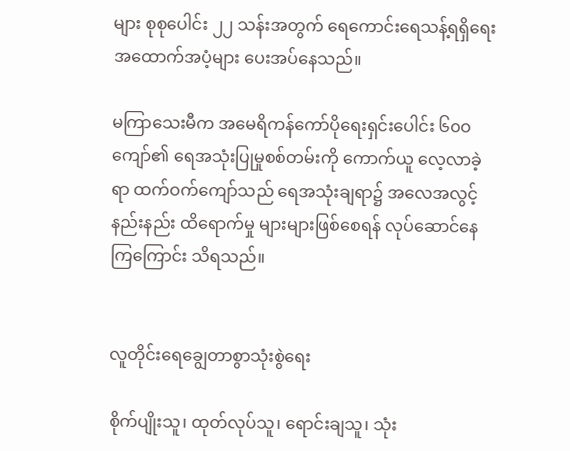များ စုစုပေါင်း ၂၂ သန်းအတွက် ရေကောင်းရေသန့်ရရှိရေး အထောက်အပံ့များ ပေးအပ်နေသည်။

မကြာသေးမီက အမေရိကန်ကော်ပိုရေးရှင်းပေါင်း ၆၀ဝ ကျော်၏ ရေအသုံးပြုမှုစစ်တမ်းကို ကောက်ယူ လေ့လာခဲ့ရာ ထက်ဝက်ကျော်သည် ရေအသုံးချရာ၌ အလေအလွင့်နည်းနည်း ထိရောက်မှု များများဖြစ်စေရန် လုပ်ဆောင်နေကြကြောင်း သိရသည်။


လူတိုင်းရေချွေတာစွာသုံးစွဲရေး

စိုက်ပျိုးသူ၊ ထုတ်လုပ်သူ၊ ရောင်းချသူ၊ သုံး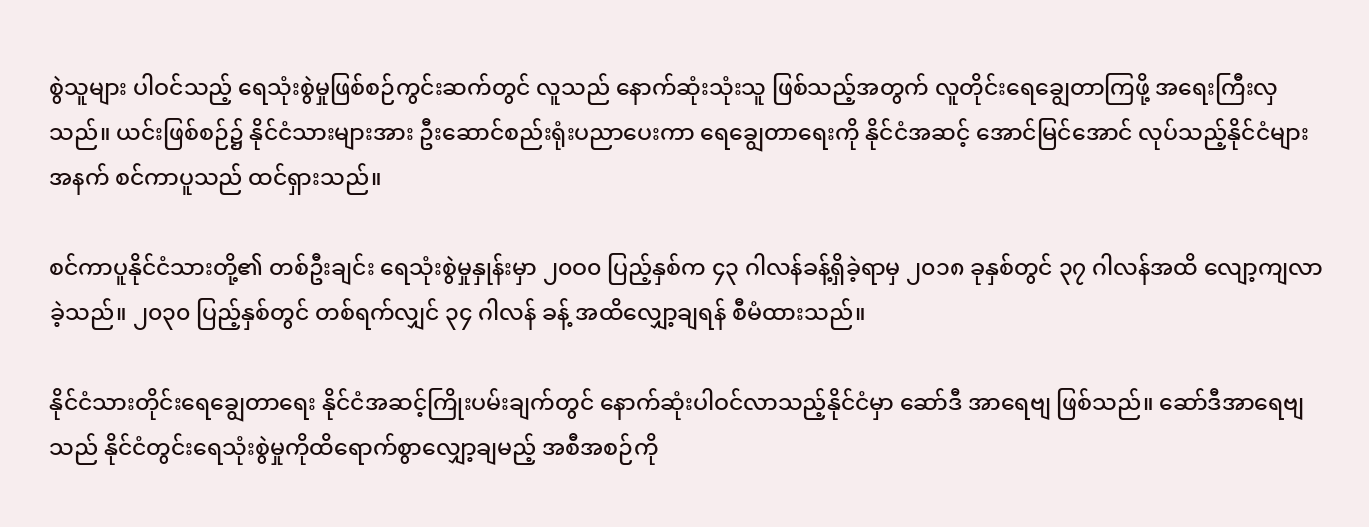စွဲသူများ ပါဝင်သည့် ရေသုံးစွဲမှုဖြစ်စဉ်ကွင်းဆက်တွင် လူသည် နောက်ဆုံးသုံးသူ ဖြစ်သည့်အတွက် လူတိုင်းရေချွေတာကြဖို့ အရေးကြီးလှသည်။ ယင်းဖြစ်စဉ်၌ နိုင်ငံသားများအား ဦးဆောင်စည်းရုံးပညာပေးကာ ရေချွေတာရေးကို နိုင်ငံအဆင့် အောင်မြင်အောင် လုပ်သည့်နိုင်ငံများအနက် စင်ကာပူသည် ထင်ရှားသည်။

စင်ကာပူနိုင်ငံသားတို့၏ တစ်ဦးချင်း ရေသုံးစွဲမှုနှုန်းမှာ ၂၀ဝ၀ ပြည့်နှစ်က ၄၃ ဂါလန်ခန့်ရှိခဲ့ရာမှ ၂၀၁၈ ခုနှစ်တွင် ၃၇ ဂါလန်အထိ လျော့ကျလာခဲ့သည်။ ၂၀၃၀ ပြည့်နှစ်တွင် တစ်ရက်လျှင် ၃၄ ဂါလန် ခန့် အထိလျှော့ချရန် စီမံထားသည်။

နိုင်ငံသားတိုင်းရေချွေတာရေး နိုင်ငံအဆင့်ကြိုးပမ်းချက်တွင် နောက်ဆုံးပါဝင်လာသည့်နိုင်ငံမှာ ဆော်ဒီ အာရေဗျ ဖြစ်သည်။ ဆော်ဒီအာရေဗျသည် နိုင်ငံတွင်းရေသုံးစွဲမှုကိုထိရောက်စွာလျှော့ချမည့် အစီအစဉ်ကို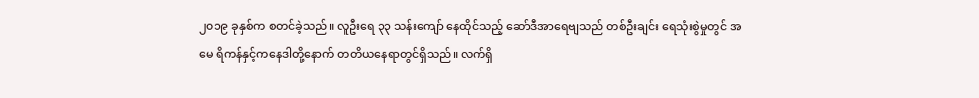၂၀၁၉ ခုနှစ်က စတင်ခဲ့သည်။ လူဦးရေ ၃၃ သန်းကျော် နေထိုင်သည့် ဆော်ဒီအာရေဗျသည် တစ်ဦးချင်း ရေသုံးစွဲမှုတွင် အမေ ရိကန်နှင့်ကနေဒါတို့နောက် တတိယနေရာတွင်ရှိသည်။ လက်ရှိ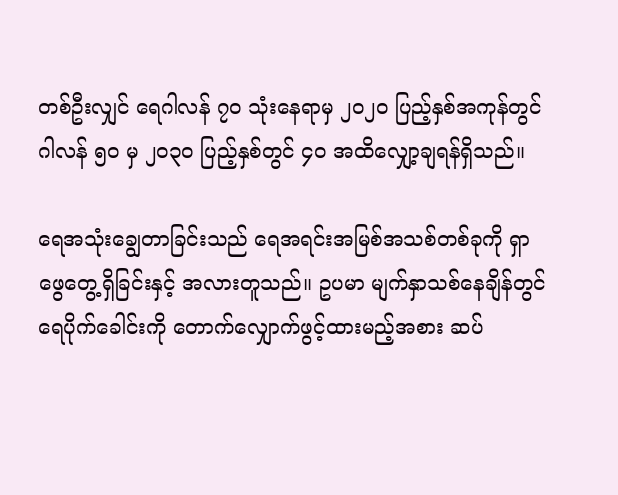တစ်ဦးလျှင် ရေဂါလန် ၇၀ သုံးနေရာမှ ၂၀၂၀ ပြည့်နှစ်အကုန်တွင် ဂါလန် ၅၀ မှ ၂၀၃၀ ပြည့်နှစ်တွင် ၄၀ အထိလျှော့ချရန်ရှိသည်။

ရေအသုံးချွေတာခြင်းသည် ရေအရင်းအမြစ်အသစ်တစ်ခုကို ရှာဖွေတွေ့ရှိခြင်းနှင့် အလားတူသည်။ ဥပမာ မျက်နှာသစ်နေချိန်တွင် ရေပိုက်ခေါင်းကို တောက်လျှောက်ဖွင့်ထားမည့်အစား ဆပ်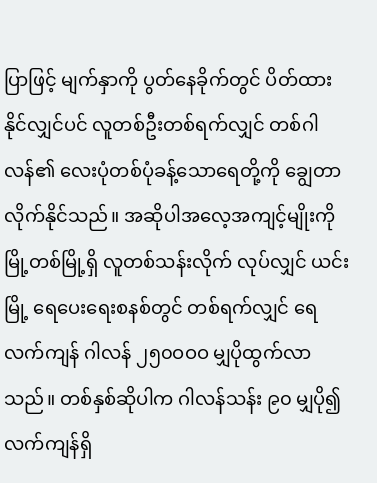ပြာဖြင့် မျက်နှာကို ပွတ်နေခိုက်တွင် ပိတ်ထားနိုင်လျှင်ပင် လူတစ်ဦးတစ်ရက်လျှင် တစ်ဂါလန်၏ လေးပုံတစ်ပုံခန့်သောရေတို့ကို ချွေတာလိုက်နိုင်သည်။ အဆိုပါအလေ့အကျင့်မျိုးကို မြို့တစ်မြို့ရှိ လူတစ်သန်းလိုက် လုပ်လျှင် ယင်းမြို့ ရေပေးရေးစနစ်တွင် တစ်ရက်လျှင် ရေလက်ကျန် ဂါလန် ၂၅၀ဝဝဝ မျှပိုထွက်လာသည်။ တစ်နှစ်ဆိုပါက ဂါလန်သန်း ၉၀ မျှပို၍လက်ကျန်ရှိ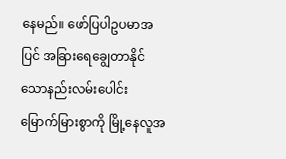နေမည်။ ဖော်ပြပါဥပမာအပြင် အခြားရေချွေတာနိုင်သောနည်းလမ်းပေါင်း မြောက်မြားစွာကို မြို့နေလူအ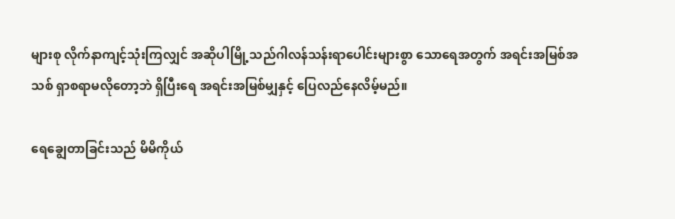များစု လိုက်နာကျင့်သုံးကြလျှင် အဆိုပါမြို့သည်ဂါလန်သန်းရာပေါင်းများစွာ သောရေအတွက် အရင်းအမြစ်အသစ် ရှာစရာမလိုတော့ဘဲ ရှိပြီးရေ အရင်းအမြစ်မျှနှင့် ပြေလည်နေလိမ့်မည်။

ရေချွေတာခြင်းသည် မိမိကိုယ်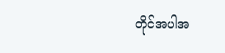တိုင်အပါအ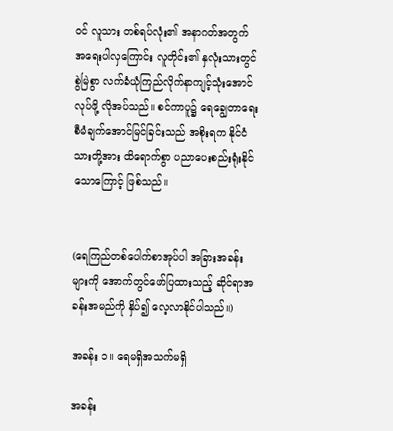ဝင် လူသား တစ်ရပ်လုံး၏ အနာဂတ်အတွက် အရေးပါလှကြောင်း လူတိုင်း၏ နှလုံးသားတွင် စွဲမြဲစွာ လက်ခံယုံကြည်လိုက်နာကျင့်သုံးအောင်လုပ်ဖို့ လိုအပ်သည်။ စင်ကာပူ၌ ရေချွေတာရေးစီမံချက်အောင်မြင်ခြင်းသည် အစိုးရက နိုင်ငံသားတို့အား ထိရောက်စွာ ပညာပေးစည်းရုံးနိုင်သောကြောင့် ဖြစ်သည်။


(ရေကြည်တစ်ပေါက်စာအုပ်ပါ အခြားအခန်းများကို အောက်တွင်ဖော်ပြထားသည့် ဆိုင်ရာအခန်းအမည်ကို နှိပ်၍ လေ့လာနိုင်ပါသည်။)

အခန်း ၁။ ရေမရှိအသက်မရှိ

အခန်း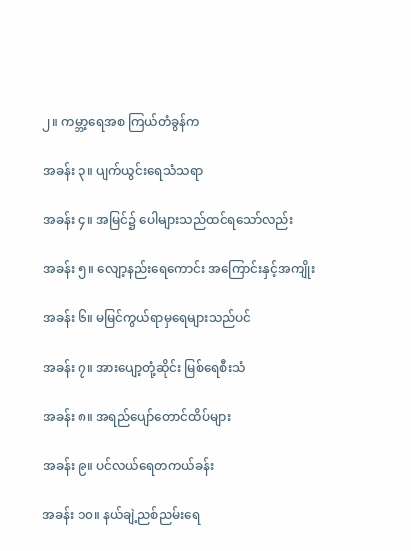၂။ ကမ္ဘာ့ရေအစ ကြယ်တံခွန်က

အခန်း ၃။ ပျက်ယွင်းရေသံသရာ

အခန်း ၄။ အမြင်၌ ပေါများသည်ထင်ရသော်လည်း

အခန်း ၅။ လျော့နည်းရေကောင်း အကြောင်းနှင့်အကျိုး

အခန်း ၆။ မမြင်ကွယ်ရာမှရေများသည်ပင်

အခန်း ၇။ အားပျော့တုံ့ဆိုင်း မြစ်ရေစီးသံ

အခန်း ၈။ အရည်ပျော်တောင်ထိပ်များ

အခန်း ၉။ ပင်လယ်ရေတကယ်ခန်း

အခန်း ၁၀။ နယ်ချဲ့ညစ်ညမ်းရေ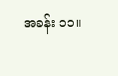အခန်း ၁၁။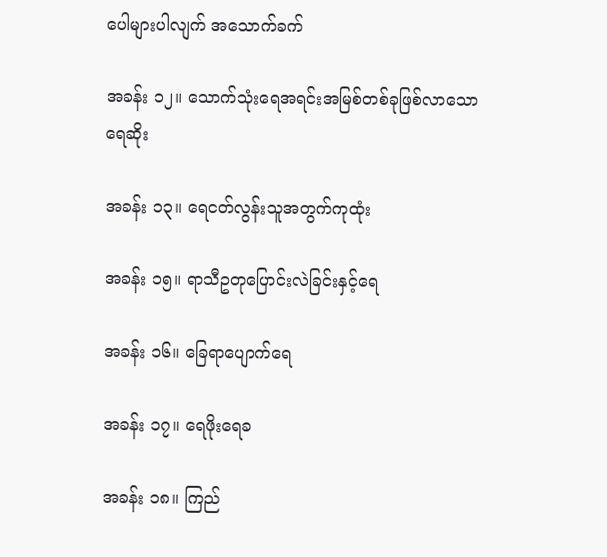ပေါများပါလျက် အသောက်ခက်

အခန်း ၁၂။ သောက်သုံးရေအရင်းအမြစ်တစ်ခုဖြစ်လာသောရေဆိုး

အခန်း ၁၃။ ရေငတ်လွန်းသူအတွက်ကုထုံး

အခန်း ၁၅။ ရာသီဥတုပြောင်းလဲခြင်းနှင့်ရေ

အခန်း ၁၆။ ခြေရာပျောက်ရေ

အခန်း ၁၇။ ရေဖိုးရေခ

အခန်း ၁၈။ ကြည်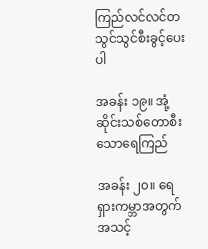ကြည်လင်လင်တသွင်သွင်စီးခွင့်ပေးပါ

အခန်း ၁၉။ အုံ့ဆိုင်းသစ်တောစီးသောရေကြည်

အခန်း ၂၀။ ရေရှားကမ္ဘာအတွက်အသင့်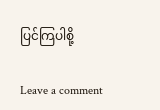ပြင်ကြပါစို့

Leave a comment